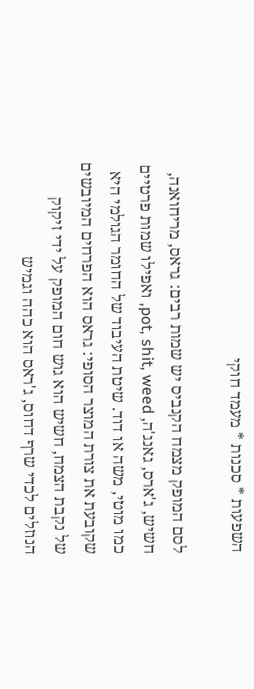השפעות * סכנות * מעמד חוקי

לסם המופק מצמח הקנביס יש שמות רבים: גראס, מריחואנה, חשיש, ג'ארס, גאנג'ה, pot, shit, weed, ואפילו שמות פרטיים כמו מוטי, משה או דוד. שיטת העיבוד של החומר הגולמי היא שקובעת את צורת המוצר הסופי: גראס הוא הפרחים המיובשים של נקבת הצמח, חשיש הוא גוש חום המופק על ידי זיקוק הנוזלים לכדי שרף דחוס, ג'ראס הוא כהה וגמיש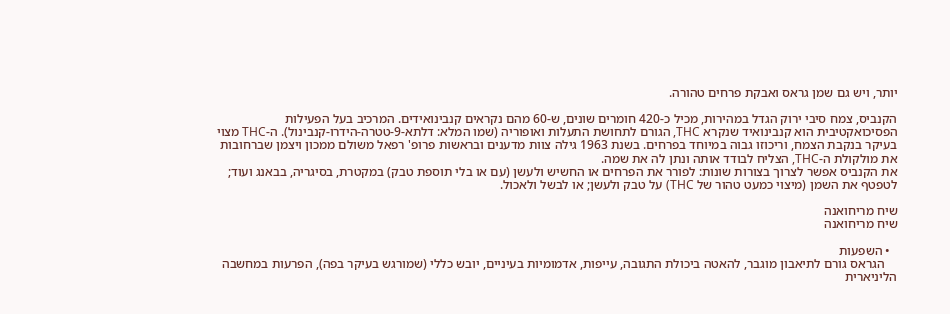יותר, ויש גם שמן גראס ואבקת פרחים טהורה.

הקנביס, צמח סיבי ירוק הגדל במהירות, מכיל כ-420 חומרים שונים, ש-60 מהם נקראים קנבינואידים. המרכיב בעל הפעילות הפסיכואקטיבית הוא קנבינואיד שנקרא THC, הגורם לתחושת התעלות ואופוריה (שמו המלא: דלתא-9-טטרה-הידרו-קנבינול). ה-THC מצוי בעיקר בנקבת הצמח, וריכוזו גבוה במיוחד בפרחים. בשנת 1963 גילה צוות מדענים ובראשות פרופ' רפאל משולם ממכון ויצמן שברחובות את מולקולת ה-THC, הצליח לבודד אותה ונתן לה את שמה.
את הקנביס אפשר לצרוך בצורות שונות: לפורר את הפרחים או החשיש ולעשן (עם או בלי תוספת טבק) במקטרת, בסיגריה, בבאנג ועוד; לטפטף את השמן (מיצוי כמעט טהור של THC) על טבק ולעשן; או לבשל ולאכול.

שיח מריחואנה
שיח מריחואנה

  • השפעות
    הגראס גורם לתיאבון מוגבר, להאטה ביכולת התגובה, עייפות, אדמומיות בעיניים, יובש כללי (שמורגש בעיקר בפה), הפרעות במחשבה הליניארית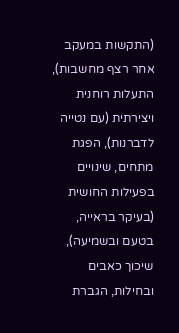(התקשות במעקב אחר רצף מחשבות), התעלות רוחנית ויצירתית (עם נטייה לדברנות), הפגת מתחים, שינויים בפעילות החושית (בעיקר בראייה, בטעם ובשמיעה), שיכוך כאבים ובחילות, הגברת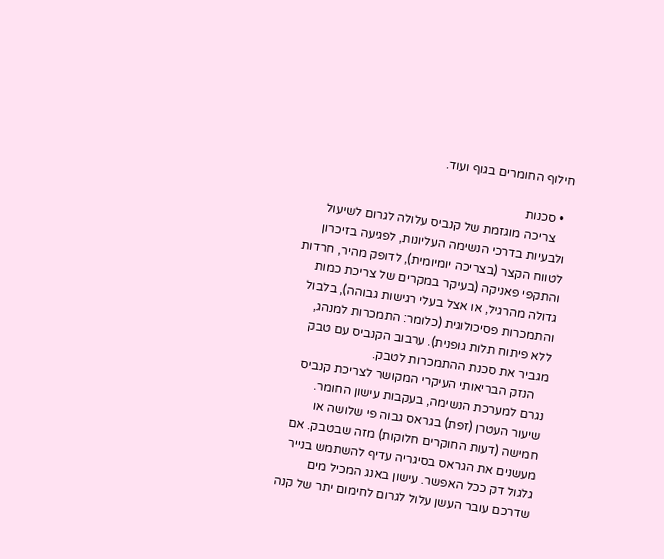חילוף החומרים בגוף ועוד.

  • סכנות
    צריכה מוגזמת של קנביס עלולה לגרום לשיעול ולבעיות בדרכי הנשימה העליונות, לפגיעה בזיכרון לטווח הקצר (בצריכה יומיומית), לדופק מהיר, חרדות והתקפי פאניקה (בעיקר במקרים של צריכת כמות גדולה מהרגיל, או אצל בעלי רגישות גבוהה), בלבול והתמכרות פסיכולוגית (כלומר: התמכרות למנהג, ללא פיתוח תלות גופנית). ערבוב הקנביס עם טבק מגביר את סכנת ההתמכרות לטבק.
    הנזק הבריאותי העיקרי המקושר לצריכת קנביס נגרם למערכת הנשימה, בעקבות עישון החומר. שיעור העטרן (זפת) בגראס גבוה פי שלושה או חמישה (דעות החוקרים חלוקות) מזה שבטבק. אם מעשנים את הגראס בסיגריה עדיף להשתמש בנייר גלגול דק ככל האפשר. עישון באנג המכיל מים שדרכם עובר העשן עלול לגרום לחימום יתר של קנה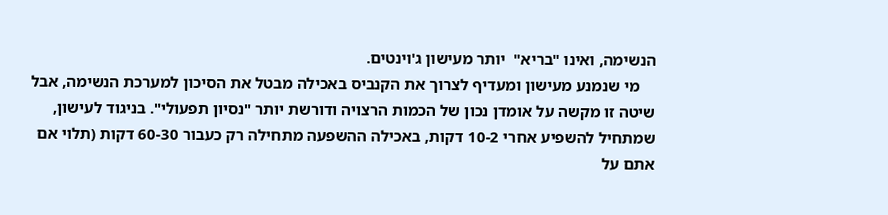הנשימה, ואינו "בריא"  יותר מעישון ג'וינטים.
    מי שנמנע מעישון ומעדיף לצרוך את הקנביס באכילה מבטל את הסיכון למערכת הנשימה, אבל שיטה זו מקשה על אומדן נכון של הכמות הרצויה ודורשת יותר "נסיון תפעולי". בניגוד לעישון, שמתחיל להשפיע אחרי 10-2 דקות, באכילה ההשפעה מתחילה רק כעבור 60-30 דקות (תלוי אם אתם על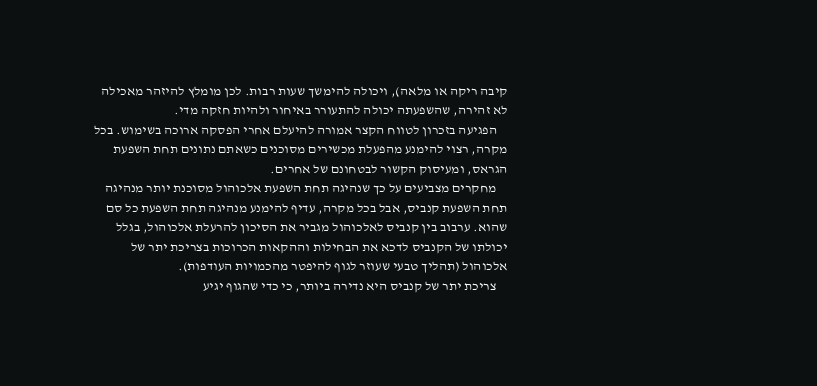קיבה ריקה או מלאה), ויכולה להימשך שעות רבות. לכן מומלץ להיזהר מאכילה לא זהירה, שהשפעתה יכולה להתעורר באיחור ולהיות חזקה מדי.
    הפגיעה בזכרון לטווח הקצר אמורה להיעלם אחרי הפסקה ארוכה בשימוש. בכל מקרה, רצוי להימנע מהפעלת מכשירים מסוכנים כשאתם נתונים תחת השפעת הגראס, ומעיסוק הקשור לבטחונם של אחרים.
    מחקרים מצביעים על כך שנהיגה תחת השפעת אלכוהול מסוכנת יותר מנהיגה תחת השפעת קנביס, אבל בכל מקרה, עדיף להימנע מנהיגה תחת השפעת כל סם שהוא. ערבוב בין קנביס לאלכוהול מגביר את הסיכון להרעלת אלכוהול, בגלל יכולתו של הקנביס לדכא את הבחילות וההקאות הכרוכות בצריכת יתר של אלכוהול (תהליך טבעי שעוזר לגוף להיפטר מהכמויות העודפות).
    צריכת יתר של קנביס היא נדירה ביותר, כי כדי שהגוף יגיע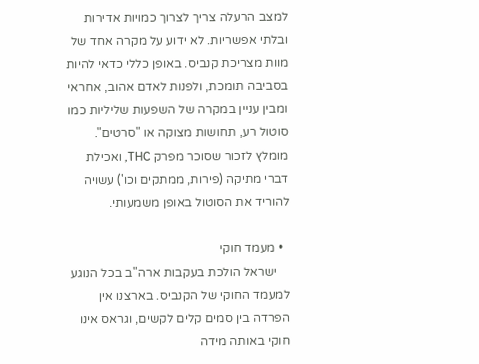למצב הרעלה צריך לצרוך כמויות אדירות ובלתי אפשריות. לא ידוע על מקרה אחד של מוות מצריכת קנביס. באופן כללי כדאי להיות בסביבה תומכת, ולפנות לאדם אהוב, אחראי ומבין עניין במקרה של השפעות שליליות כמו סוטול רע, תחושות מצוקה או "סרטים". מומלץ לזכור שסוכר מפרק THC, ואכילת דברי מתיקה (פירות, ממתקים וכו') עשויה להוריד את הסוטול באופן משמעותי.

  • מעמד חוקי
    ישראל הולכת בעקבות ארה"ב בכל הנוגע למעמד החוקי של הקנביס. בארצנו אין הפרדה בין סמים קלים לקשים, וגראס אינו חוקי באותה מידה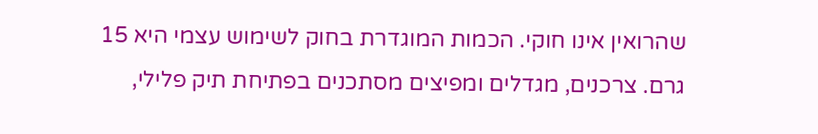שהרואין אינו חוקי. הכמות המוגדרת בחוק לשימוש עצמי היא 15 גרם. צרכנים, מגדלים ומפיצים מסתכנים בפתיחת תיק פלילי,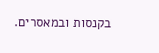בקנסות ובמאסרים.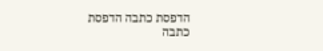הדפסת כתבה הדפסת כתבה